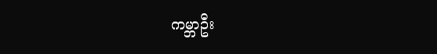ကမ္ဘာဦး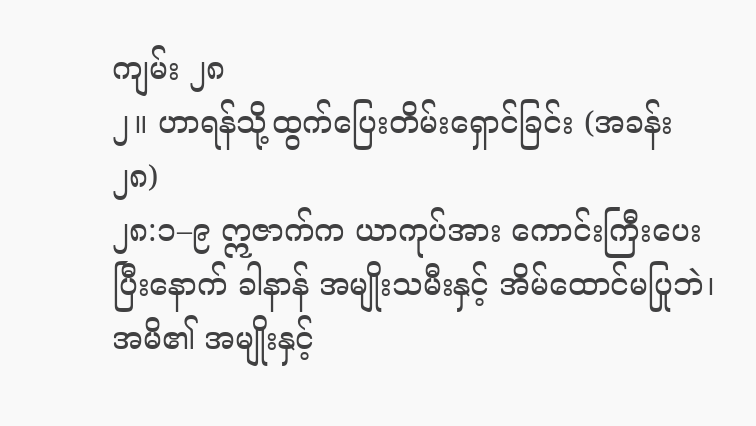ကျမ်း ၂၈
၂။ ဟာရန်သို့ထွက်ပြေးတိမ်းရှောင်ခြင်း (အခန်း ၂၈)
၂၈:၁–၉ ဣဇာက်က ယာကုပ်အား ကောင်းကြီးပေးပြီးနောက် ခါနာန် အမျိုးသမီးနှင့် အိမ်ထောင်မပြုဘဲ၊ အမိ၏ အမျိုးနှင့်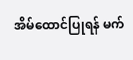အိမ်ထောင်ပြုရန် မက်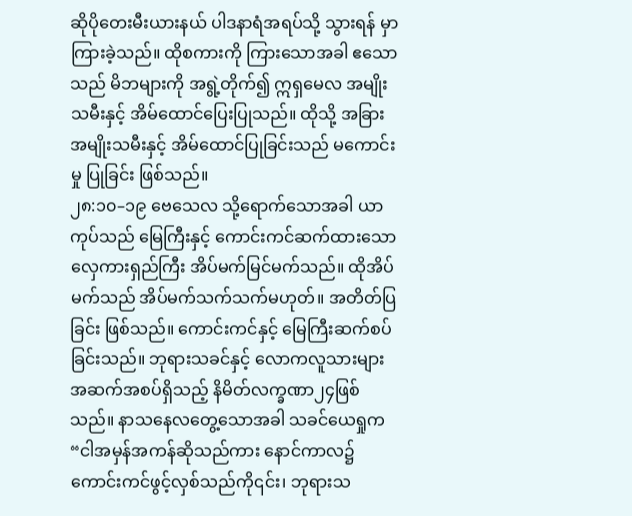ဆိုပိုတေးမီးယားနယ် ပါဒနာရံအရပ်သို့ သွားရန် မှာကြားခဲ့သည်။ ထိုစကားကို ကြားသောအခါ ဧသောသည် မိဘများကို အရွဲ့တိုက်၍ ဣရှမေလ အမျိုးသမီးနှင့် အိမ်ထောင်ပြေးပြုသည်။ ထိုသို့ အခြားအမျိုးသမီးနှင့် အိမ်ထောင်ပြုခြင်းသည် မကောင်းမှု ပြုခြင်း ဖြစ်သည်။
၂၈:၁၀–၁၉ ဗေသေလ သို့ရောက်သောအခါ ယာကုပ်သည် မြေကြီးနှင့် ကောင်းကင်ဆက်ထားသော လှေကားရှည်ကြီး အိပ်မက်မြင်မက်သည်။ ထိုအိပ်မက်သည် အိပ်မက်သက်သက်မဟုတ်။ အတိတ်ပြခြင်း ဖြစ်သည်။ ကောင်းကင်နှင့် မြေကြီးဆက်စပ်ခြင်းသည်။ ဘုရားသခင်နှင့် လောကလူသားများ အဆက်အစပ်ရှိသည့် နိမိတ်လက္ခဏာ၂၄ဖြစ်သည်။ နာသနေလတွေ့သောအခါ သခင်ယေရှုက “ငါအမှန်အကန်ဆိုသည်ကား နောင်ကာလ၌ ကောင်းကင်ဖွင့်လှစ်သည်ကို၎င်း၊ ဘုရားသ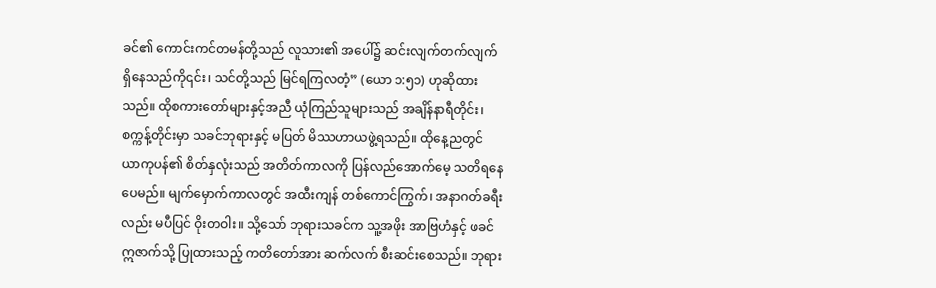ခင်၏ ကောင်းကင်တမန်တို့သည် လူသား၏ အပေါ်၌ ဆင်းလျက်တက်လျက် ရှိနေသည်ကို၎င်း၊ သင်တို့သည် မြင်ရကြလတံ့” (ယော ၁:၅၁) ဟုဆိုထားသည်။ ထိုစကားတော်များနှင့်အညီ ယုံကြည်သူများသည် အချိန်နာရီတိုင်း၊ စက္ကန့်တိုင်းမှာ သခင်ဘုရားနှင့် မပြတ် မိဿဟာယဖွဲ့ရသည်။ ထိုနေ့ညတွင် ယာကုပန်၏ စိတ်နှလုံးသည် အတိတ်ကာလကို ပြန်လည်အောက်မေ့ သတိရနေပေမည်။ မျက်မှောက်ကာလတွင် အထီးကျန် တစ်ကောင်ကြွက်၊ အနာဂတ်ခရီးလည်း မပီပြင် ဝိုးတဝါး။ သို့သော် ဘုရားသခင်က သူ့အဖိုး အာဗြဟံနှင့် ဖခင် ဣဇာက်သို့ ပြုထားသည့် ကတိတော်အား ဆက်လက် စီးဆင်းစေသည်။ ဘုရား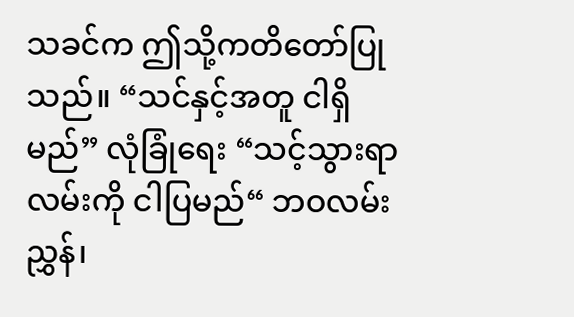သခင်က ဤသို့ကတိတော်ပြုသည်။ “သင်နှင့်အတူ ငါရှိမည်” လုံခြုံရေး “သင့်သွားရာလမ်းကို ငါပြမည်“ ဘဝလမ်းညွှန်၊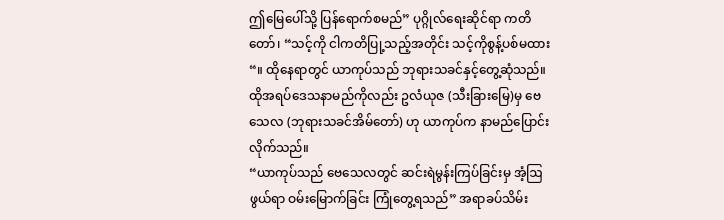ဤမြေပေါ်သို့ ပြန်ရောက်စမည်” ပုဂ္ဂိုလ်ရေးဆိုင်ရာ ကတိတော်၊ “သင့်ကို ငါကတိပြု့သည့်အတိုင်း သင့်ကိုစွန့်ပစ်မထား“။ ထိုနေရာတွင် ယာကုပ်သည် ဘုရားသခင်နှင့်တွေ့ဆုံသည်။ ထိုအရပ်ဒေသနာမည်ကိုလည်း ဥလံယုဇ (သီးခြားမြေ)မှ ဗေသေလ (ဘုရားသခင်အိမ်တော်) ဟု ယာကုပ်က နာမည်ပြောင်းလိုက်သည်။
“ယာကုပ်သည် ဗေသေလတွင် ဆင်းရဲမွန်းကြပ်ခြင်းမှ အံ့ဩဖွယ်ရာ ဝမ်းမြောက်ခြင်း ကြုံတွေ့ရသည်” အရာခပ်သိမ်း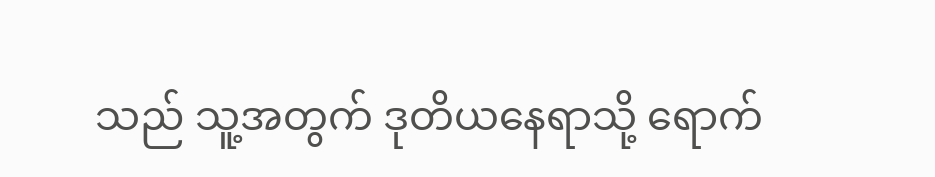သည် သူ့အတွက် ဒုတိယနေရာသို့ ရောက်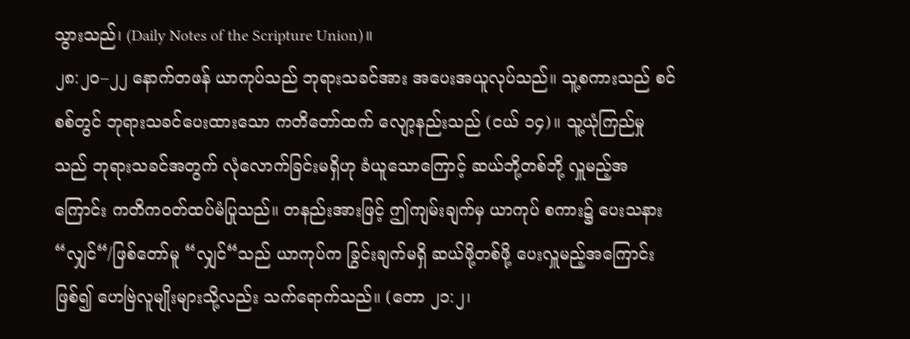သွားသည်၊ (Daily Notes of the Scripture Union)။
၂၈:၂၀–၂၂ နောက်တဖန် ယာကုပ်သည် ဘုရားသခင်အား အပေးအယူလုပ်သည်။ သူ့စကားသည် စင်စစ်တွင် ဘုရားသခင်ပေးထားသော ကတိတော်ထက် လျော့နည်းသည် (ငယ် ၁၄)။ သူ့ယုံကြည်မှုသည် ဘုရားသခင်အတွက် လုံလောက်ခြင်းမရှိဟု ခံယူသောကြောင့် ဆယ်ဘို့တစ်ဘို့ လှူမည့်အကြောင်း ကတိကဝတ်ထပ်မံပြုသည်။ တနည်းအားဖြင့် ဤကျမ်းချက်မှ ယာကုပ် စကား၌ ပေးသနား “လျှင်“/ဖြစ်တော်မူ “လျှင်“သည် ယာကုပ်က ခြွင်းချက်မရှိ ဆယ်ဖို့တစ်ဖို့ ပေးလှူမည့်အကြောင်း ဖြစ်၍ ဟေဗြဲလူမျိုးများသို့လည်း သက်ရောက်သည်။ (တော ၂၁:၂၊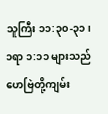သူကြီး ၁၁:၃၀-၃၁၊ ၁ရာ ၁:၁၁ များသည် ဟေဗြဲတို့ကျမ်း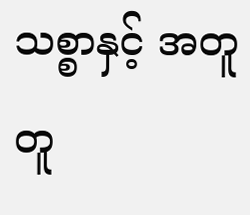သစ္စာနှင့် အတူတူ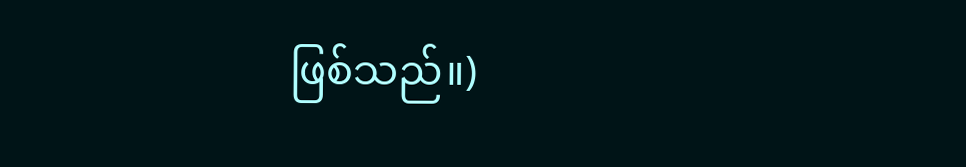ဖြစ်သည်။)